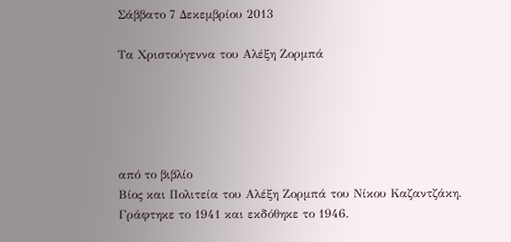Σάββατο 7 Δεκεμβρίου 2013

Tα Χριστούγεννα του Αλέξη Ζορμπά





από το βιβλίο
Βίος και Πολιτεία του Αλέξη Ζορμπά του Νίκου Καζαντζάκη. Γράφτηκε το 1941 και εκδόθηκε το 1946.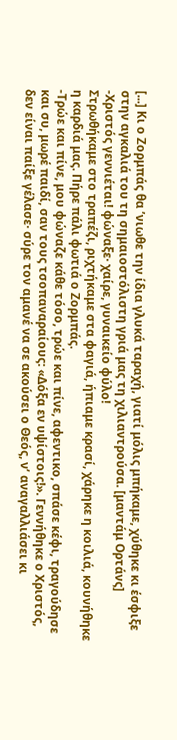[...] Κι ο Ζορμπάς θα ’νιωθε την ίδια γλυκά ταραχή, γιατί μόλις μπήκαμε, χύθηκε κι έσφιξε στην αγκαλιά του τη σημαιοστόλιστη γριά μας τη χιλιαντρούσα. [μαντάμ Ορτάνς]
-Χριστός γεννιέται! φώναξε· χαίρε, γυναικείο φύλο!
Στρωθήκαμε στο τραπέζι, ριχτήκαμε στα φαγιά, ήπιαμε κρασί, χάρηκε η κοιλιά, κουνήθηκε η καρδιά μας. Πήρε πάλι φωτιά ο Ζορμπάς.
-Τρώε και πίνε, μου φώναζε κάθε τόσο, τρώε και πίνε, αφεντικο, σπάσε κέφι, τραγούδησε και συ, μωρέ παιδί, σαν τους τσοπαναραίους: «Δόξα εν υψίστοις!». Γεννήθηκε ο Χριστός, δεν είναι παίξε γέλασε· σύρε τον αμανέ να σε ακούσει ο Θεός, ν’ αναγαλλιάσει κι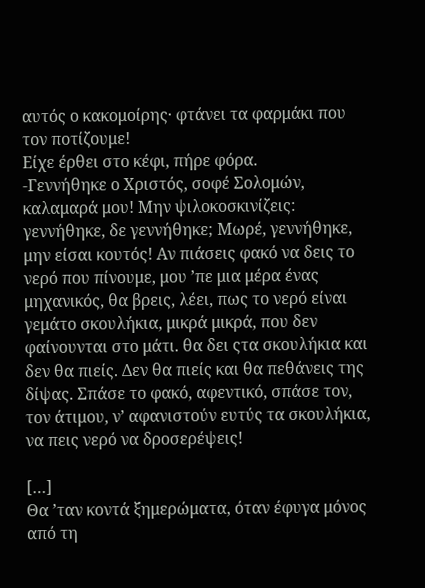αυτός ο κακομοίρης· φτάνει τα φαρμάκι που τον ποτίζουμε!
Είχε έρθει στο κέφι, πήρε φόρα.
-Γεννήθηκε ο Χριστός, σοφέ Σολομών, καλαμαρά μου! Μην ψιλοκοσκινίζεις: γεννήθηκε, δε γεννήθηκε; Μωρέ, γεννήθηκε, μην είσαι κουτός! Αν πιάσεις φακό να δεις το νερό που πίνουμε, μου ’πε μια μέρα ένας μηχανικός, θα βρεις, λέει, πως το νερό είναι γεμάτο σκουλήκια, μικρά μικρά, που δεν φαίνουνται στο μάτι. θα δει ςτα σκουλήκια και δεν θα πιείς. Δεν θα πιείς και θα πεθάνεις της δίψας. Σπάσε το φακό, αφεντικό, σπάσε τον, τον άτιμου, ν’ αφανιστούν ευτύς τα σκουλήκια, να πεις νερό να δροσερέψεις!

[…]
Θα ’ταν κοντά ξημερώματα, όταν έφυγα μόνος από τη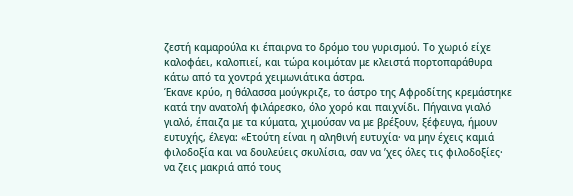ζεστή καμαρούλα κι έπαιρνα το δρόμο του γυρισμού. Το χωριό είχε καλοφάει, καλοπιεί, και τώρα κοιμόταν με κλειστά πορτοπαράθυρα κάτω από τα χοντρά χειμωνιάτικα άστρα.
Έκανε κρύο, η θάλασσα μούγκριζε, το άστρο της Αφροδίτης κρεμάστηκε κατά την ανατολή φιλάρεσκο, όλο χορό και παιχνίδι. Πήγαινα γιαλό γιαλό, έπαιζα με τα κύματα, χιμούσαν να με βρέξουν, ξέφευγα, ήμουν ευτυχής, έλεγα: «Ετούτη είναι η αληθινή ευτυχία· να μην έχεις καμιά φιλοδοξία και να δουλεύεις σκυλίσια, σαν να ’χες όλες τις φιλοδοξίες· να ζεις μακριά από τους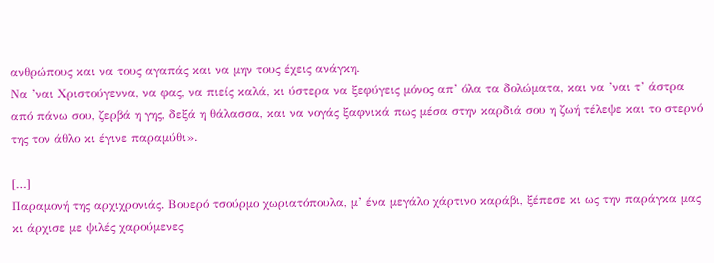ανθρώπους και να τους αγαπάς και να μην τους έχεις ανάγκη.
Να ’ναι Χριστούγεννα, να φας, να πιείς καλά, κι ύστερα να ξεφύγεις μόνος απ’ όλα τα δολώματα, και να ’ναι τ’ άστρα από πάνω σου, ζερβά η γης, δεξά η θάλασσα, και να νογάς ξαφνικά πως μέσα στην καρδιά σου η ζωή τέλεψε και το στερνό της τον άθλο κι έγινε παραμύθι».

[…]
Παραμονή της αρχιχρονιάς. Βουερό τσούρμο χωριατόπουλα, μ’ ένα μεγάλο χάρτινο καράβι, ξέπεσε κι ως την παράγκα μας κι άρχισε με ψιλές χαρούμενες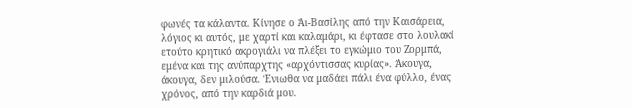φωνές τα κάλαντα. Κίνησε ο Άι-Βασίλης από την Καισάρεια, λόγιος κι αυτός, με χαρτί και καλαμάρι, κι έφτασε στο λουλακί ετούτο κρητικό ακρογιάλι να πλέξει το εγκώμιο του Ζορμπά, εμένα και της ανύπαρχτης «αρχόντισσας κυρίας». Άκουγα, άκουγα, δεν μιλούσα. Ένιωθα να μαδάει πάλι ένα φύλλο, ένας χρόνος, από την καρδιά μου.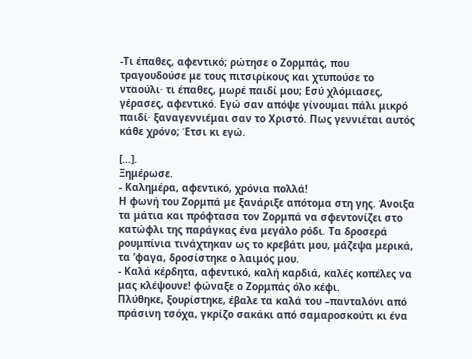-Τι έπαθες, αφεντικό; ρώτησε ο Ζορμπάς, που τραγουδούσε με τους πιτσιρίκους και χτυπούσε το νταούλι· τι έπαθες, μωρέ παιδί μου; Εσύ χλόμιασες, γέρασες, αφεντικό. Εγώ σαν απόψε γίνουμαι πάλι μικρό παιδί· ξαναγεννιέμαι σαν το Χριστό. Πως γεννιέται αυτός κάθε χρόνο; Έτσι κι εγώ.

[…].
Ξημέρωσε.
- Καλημέρα, αφεντικό, χρόνια πολλά!
Η φωνή του Ζορμπά με ξανάριξε απότομα στη γης. Άνοιξα τα μάτια και πρόφτασα τον Ζορμπά να σφεντονίζει στο κατώφλι της παράγκας ένα μεγάλο ρόδι. Τα δροσερά ρουμπίνια τινάχτηκαν ως το κρεβάτι μου, μάζεψα μερικά, τα ’φαγα, δροσίστηκε ο λαιμός μου.
- Καλά κέρδητα, αφεντικό, καλή καρδιά, καλές κοπέλες να μας κλέψουνε! φώναξε ο Ζορμπάς όλο κέφι.
Πλύθηκε, ξουρίστηκε, έβαλε τα καλά του –πανταλόνι από πράσινη τσόχα, γκρίζο σακάκι από σαμαροσκούτι κι ένα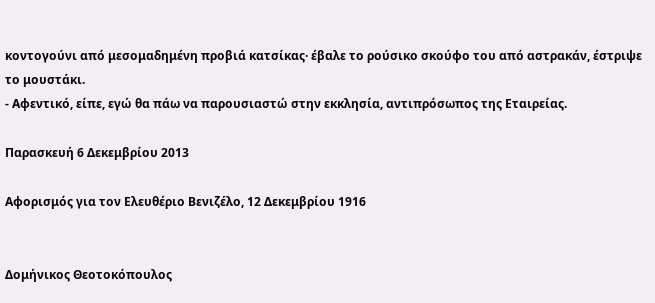κοντογούνι από μεσομαδημένη προβιά κατσίκας· έβαλε το ρούσικο σκούφο του από αστρακάν, έστριψε το μουστάκι.
- Αφεντικό, είπε, εγώ θα πάω να παρουσιαστώ στην εκκλησία, αντιπρόσωπος της Εταιρείας.

Παρασκευή 6 Δεκεμβρίου 2013

Αφορισμός για τον Ελευθέριο Βενιζέλο, 12 Δεκεμβρίου 1916


Δομήνικος Θεοτοκόπουλος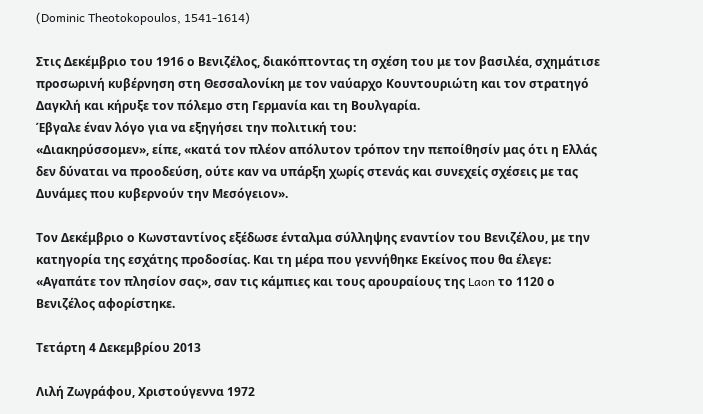(Dominic Theotokopoulos, 1541-1614)

Στις Δεκέμβριο του 1916 ο Βενιζέλος, διακόπτοντας τη σχέση του με τον βασιλέα, σχημάτισε προσωρινή κυβέρνηση στη Θεσσαλονίκη με τον ναύαρχο Κουντουριώτη και τον στρατηγό Δαγκλή και κήρυξε τον πόλεμο στη Γερμανία και τη Βουλγαρία.
Έβγαλε έναν λόγο για να εξηγήσει την πολιτική του:
«Διακηρύσσομεν», είπε, «κατά τον πλέον απόλυτον τρόπον την πεποίθησίν μας ότι η Ελλάς δεν δύναται να προοδεύση, ούτε καν να υπάρξη χωρίς στενάς και συνεχείς σχέσεις με τας Δυνάμες που κυβερνούν την Μεσόγειον».

Τον Δεκέμβριο ο Κωνσταντίνος εξέδωσε ένταλμα σύλληψης εναντίον του Βενιζέλου, με την κατηγορία της εσχάτης προδοσίας. Και τη μέρα που γεννήθηκε Εκείνος που θα έλεγε: «Αγαπάτε τον πλησίον σας», σαν τις κάμπιες και τους αρουραίους της Laon το 1120 ο Βενιζέλος αφορίστηκε.

Τετάρτη 4 Δεκεμβρίου 2013

Λιλή Ζωγράφου, Χριστούγεννα 1972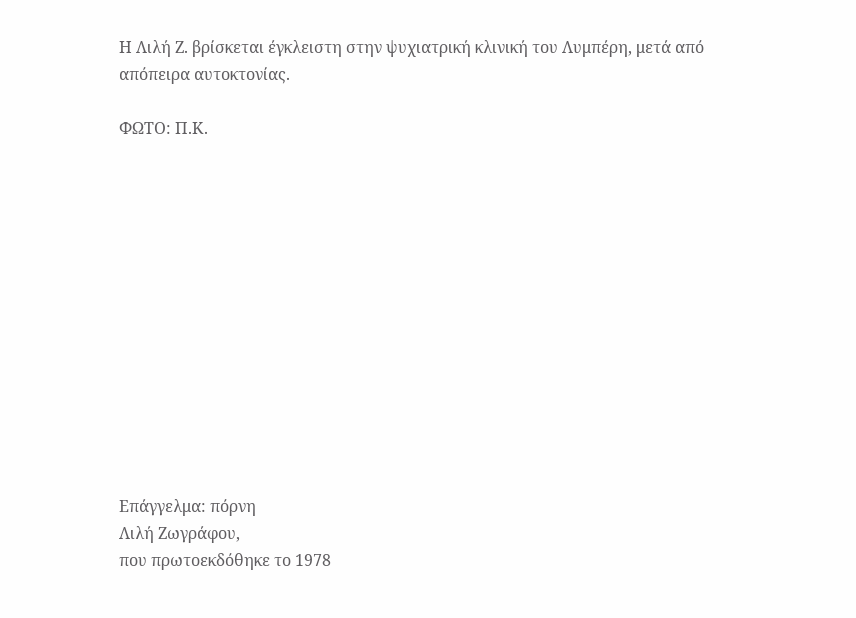Η Λιλή Ζ. βρίσκεται έγκλειστη στην ψυχιατρική κλινική του Λυμπέρη, μετά από απόπειρα αυτοκτονίας.

ΦΩΤΟ: Π.Κ.













Επάγγελμα: πόρνη
Λιλή Ζωγράφου,
που πρωτοεκδόθηκε το 1978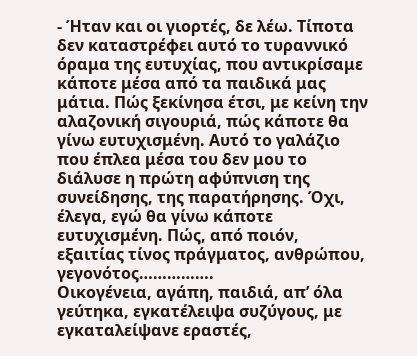- Ήταν και οι γιορτές, δε λέω. Τίποτα δεν καταστρέφει αυτό το τυραννικό όραμα της ευτυχίας, που αντικρίσαμε κάποτε μέσα από τα παιδικά μας μάτια. Πώς ξεκίνησα έτσι, με κείνη την αλαζονική σιγουριά, πώς κάποτε θα γίνω ευτυχισμένη. Αυτό το γαλάζιο που έπλεα μέσα του δεν μου το διάλυσε η πρώτη αφύπνιση της συνείδησης, της παρατήρησης. Όχι, έλεγα, εγώ θα γίνω κάποτε ευτυχισμένη. Πώς, από ποιόν, εξαιτίας τίνος πράγματος, ανθρώπου, γεγονότος…………….
Οικογένεια, αγάπη, παιδιά, απ’ όλα γεύτηκα, εγκατέλειψα συζύγους, με εγκαταλείψανε εραστές,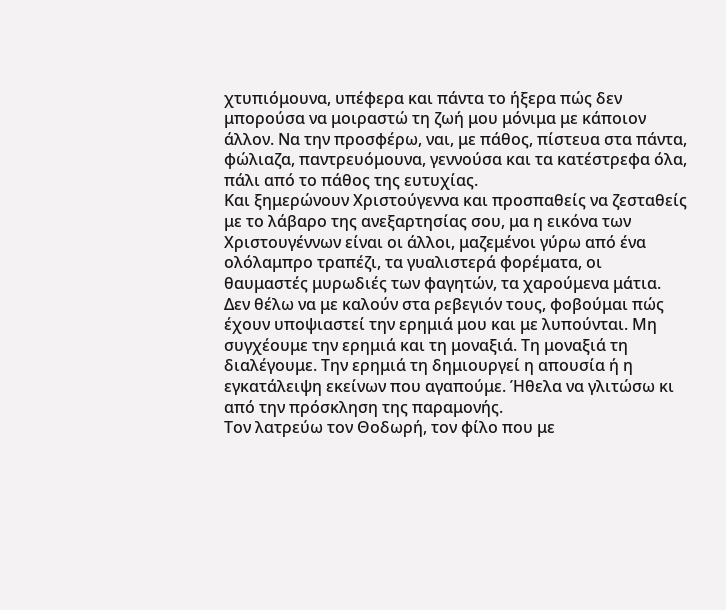χτυπιόμουνα, υπέφερα και πάντα το ήξερα πώς δεν μπορούσα να μοιραστώ τη ζωή μου μόνιμα με κάποιον άλλον. Να την προσφέρω, ναι, με πάθος, πίστευα στα πάντα, φώλιαζα, παντρευόμουνα, γεννούσα και τα κατέστρεφα όλα, πάλι από το πάθος της ευτυχίας.
Και ξημερώνουν Χριστούγεννα και προσπαθείς να ζεσταθείς με το λάβαρο της ανεξαρτησίας σου, μα η εικόνα των Χριστουγέννων είναι οι άλλοι, μαζεμένοι γύρω από ένα ολόλαμπρο τραπέζι, τα γυαλιστερά φορέματα, οι θαυμαστές μυρωδιές των φαγητών, τα χαρούμενα μάτια. Δεν θέλω να με καλούν στα ρεβεγιόν τους, φοβούμαι πώς έχουν υποψιαστεί την ερημιά μου και με λυπούνται. Μη συγχέουμε την ερημιά και τη μοναξιά. Τη μοναξιά τη διαλέγουμε. Την ερημιά τη δημιουργεί η απουσία ή η εγκατάλειψη εκείνων που αγαπούμε. Ήθελα να γλιτώσω κι από την πρόσκληση της παραμονής.
Τον λατρεύω τον Θοδωρή, τον φίλο που με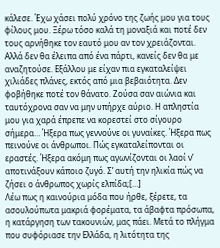κάλεσε. Έχω χάσει πολύ χρόνο της ζωής μου για τους φίλους μου. Ξέρω τόσο καλά τη μοναξιά και ποτέ δεν τους αρνήθηκε τον εαυτό μου αν τον χρειάζονται. Αλλά δεν θα έλειπα από ένα πάρτι, κανείς δεν θα με αναζητούσε. Εξάλλου με είχαν πια εγκαταλείψει χιλιάδες πλάνες, εκτός από μια βεβαιότητα. Δεν φοβήθηκε ποτέ τον θάνατο. Ζούσα σαν αιώνια και ταυτόχρονα σαν να μην υπήρχε αύριο. Η απληστία μου για χαρά έπρεπε να κορεστεί στο σίγουρο σήμερα… Ήξερα πως γεννούνε οι γυναίκες. Ήξερα πως πεινούνε οι άνθρωποι. Πώς εγκαταλείπονται οι εραστές. Ήξερα ακόμη πως αγωνίζονται οι λαοί ν’ αποτινάξουν κάποιο ζυγό. Σ’ αυτή την ηλικία πώς να ζήσει ο άνθρωπος χωρίς ελπίδα;[…]
Λέω πως η καινούρια μόδα που ήρθε, ξέρετε, τα ασουλούπωτα μακριά φορέματα, τα άβαφτα πρόσωπα, η κατάργηση των τακουνιών, μας πάει. Μετά το πλήγμα που συφόριασε την Ελλάδα, η λιτότητα της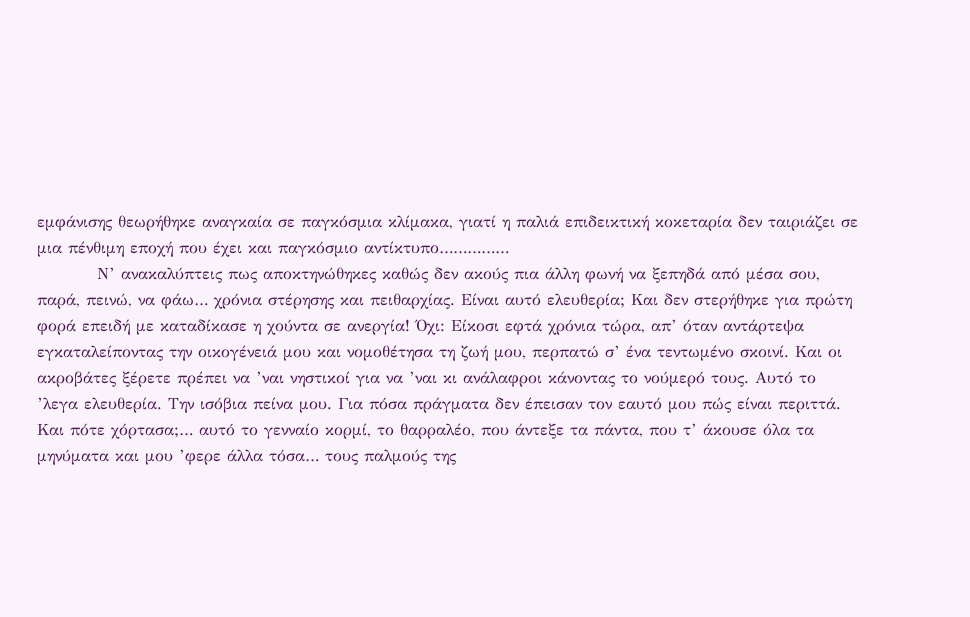εμφάνισης θεωρήθηκε αναγκαία σε παγκόσμια κλίμακα, γιατί η παλιά επιδεικτική κοκεταρία δεν ταιριάζει σε μια πένθιμη εποχή που έχει και παγκόσμιο αντίκτυπο……………
          Ν’ ανακαλύπτεις πως αποκτηνώθηκες καθώς δεν ακούς πια άλλη φωνή να ξεπηδά από μέσα σου, παρά, πεινώ, να φάω… χρόνια στέρησης και πειθαρχίας. Είναι αυτό ελευθερία; Και δεν στερήθηκε για πρώτη φορά επειδή με καταδίκασε η χούντα σε ανεργία! Όχι: Είκοσι εφτά χρόνια τώρα, απ’ όταν αντάρτεψα εγκαταλείποντας την οικογένειά μου και νομοθέτησα τη ζωή μου, περπατώ σ’ ένα τεντωμένο σκοινί. Και οι ακροβάτες ξέρετε πρέπει να ’ναι νηστικοί για να ’ναι κι ανάλαφροι κάνοντας το νούμερό τους. Αυτό το ’λεγα ελευθερία. Την ισόβια πείνα μου. Για πόσα πράγματα δεν έπεισαν τον εαυτό μου πώς είναι περιττά. Και πότε χόρτασα;… αυτό το γενναίο κορμί, το θαρραλέο, που άντεξε τα πάντα, που τ’ άκουσε όλα τα μηνύματα και μου ’φερε άλλα τόσα… τους παλμούς της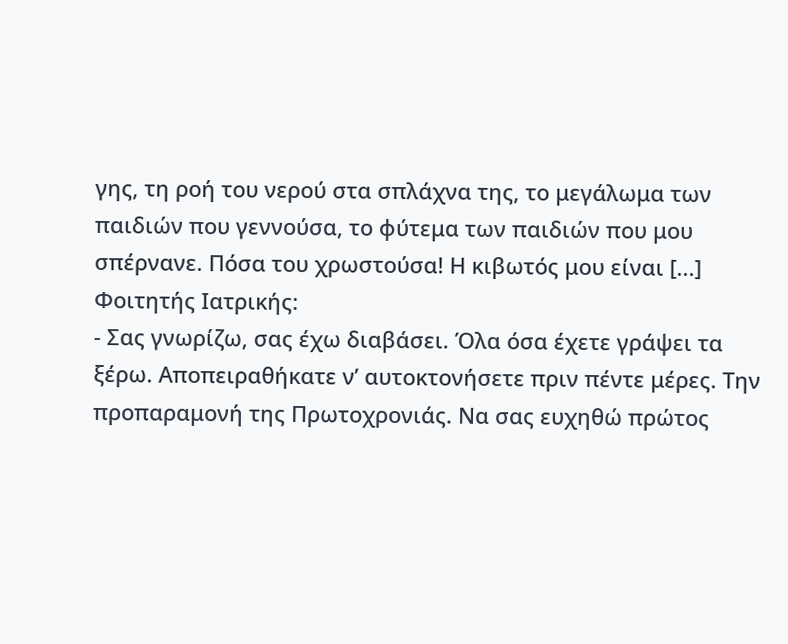γης, τη ροή του νερού στα σπλάχνα της, το μεγάλωμα των παιδιών που γεννούσα, το φύτεμα των παιδιών που μου σπέρνανε. Πόσα του χρωστούσα! Η κιβωτός μου είναι [...]
Φοιτητής Ιατρικής:
- Σας γνωρίζω, σας έχω διαβάσει. Όλα όσα έχετε γράψει τα ξέρω. Αποπειραθήκατε ν’ αυτοκτονήσετε πριν πέντε μέρες. Την προπαραμονή της Πρωτοχρονιάς. Να σας ευχηθώ πρώτος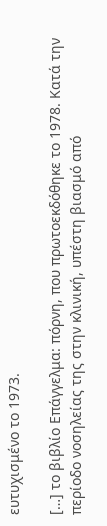ευτυχισμένο το 1973.

[…] το βιβλίο Επάγγελμα: πόρνη, που πρωτοεκδόθηκε το 1978. Κατά την περίοδο νοσηλείας της στην κλινική, υπέστη βιασμό από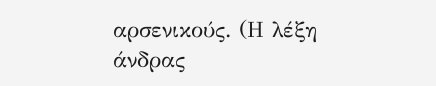αρσενικούς. (Η λέξη άνδρας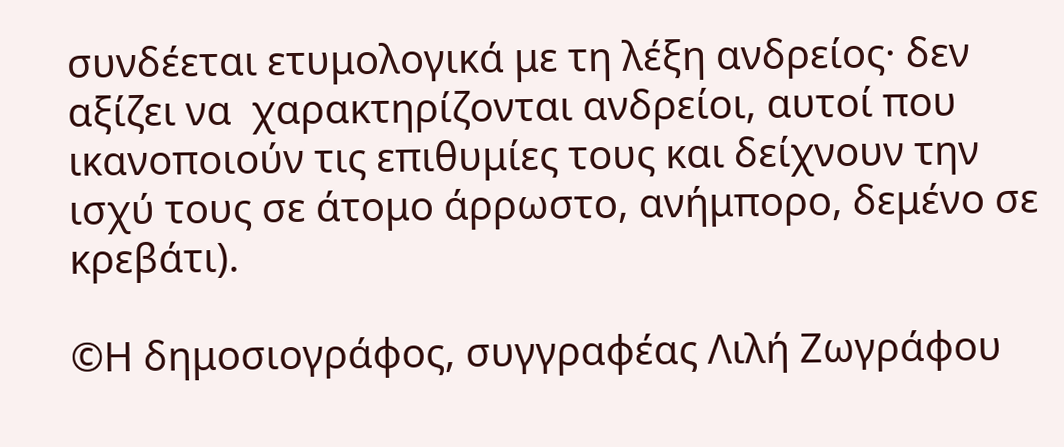συνδέεται ετυμολογικά με τη λέξη ανδρείος· δεν αξίζει να  χαρακτηρίζονται ανδρείοι, αυτοί που ικανοποιούν τις επιθυμίες τους και δείχνουν την ισχύ τους σε άτομο άρρωστο, ανήμπορο, δεμένο σε κρεβάτι).

©Η δημοσιογράφος, συγγραφέας Λιλή Ζωγράφου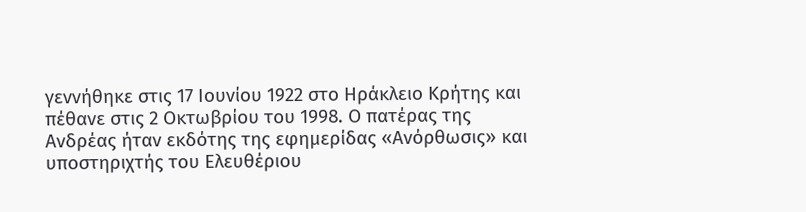γεννήθηκε στις 17 Ιουνίου 1922 στο Ηράκλειο Κρήτης και πέθανε στις 2 Οκτωβρίου του 1998. Ο πατέρας της Ανδρέας ήταν εκδότης της εφημερίδας «Ανόρθωσις» και υποστηριχτής του Ελευθέριου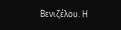Βενιζέλου. Η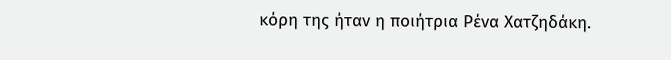κόρη της ήταν η ποιήτρια Ρένα Χατζηδάκη.